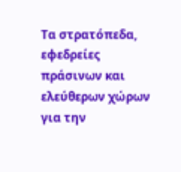Τα στρατόπεδα, εφεδρείες πράσινων και ελεύθερων χώρων για την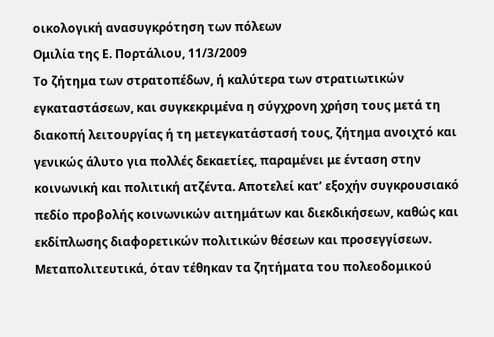οικολογική ανασυγκρότηση των πόλεων
Ομιλία της Ε. Πορτάλιου, 11/3/2009
Το ζήτημα των στρατοπέδων, ή καλύτερα των στρατιωτικών εγκαταστάσεων, και συγκεκριμένα η σύγχρονη χρήση τους μετά τη διακοπή λειτουργίας ή τη μετεγκατάστασή τους, ζήτημα ανοιχτό και γενικώς άλυτο για πολλές δεκαετίες, παραμένει με ένταση στην κοινωνική και πολιτική ατζέντα. Αποτελεί κατ’ εξοχήν συγκρουσιακό πεδίο προβολής κοινωνικών αιτημάτων και διεκδικήσεων, καθώς και εκδίπλωσης διαφορετικών πολιτικών θέσεων και προσεγγίσεων.
Μεταπολιτευτικά, όταν τέθηκαν τα ζητήματα του πολεοδομικού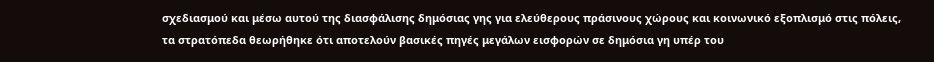σχεδιασμού και μέσω αυτού της διασφάλισης δημόσιας γης για ελεύθερους πράσινους χώρους και κοινωνικό εξοπλισμό στις πόλεις, τα στρατόπεδα θεωρήθηκε ότι αποτελούν βασικές πηγές μεγάλων εισφορών σε δημόσια γη υπέρ του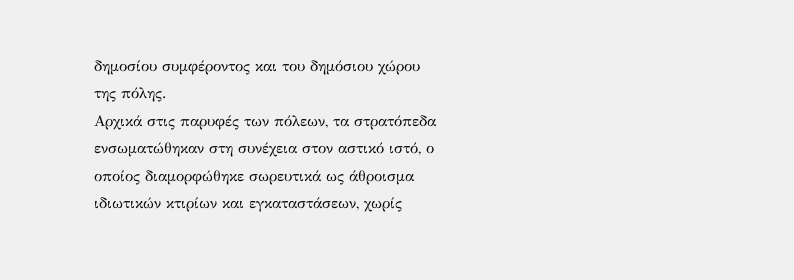δημοσίου συμφέροντος και του δημόσιου χώρου της πόλης.
Αρχικά στις παρυφές των πόλεων, τα στρατόπεδα ενσωματώθηκαν στη συνέχεια στον αστικό ιστό, ο οποίος διαμορφώθηκε σωρευτικά ως άθροισμα ιδιωτικών κτιρίων και εγκαταστάσεων, χωρίς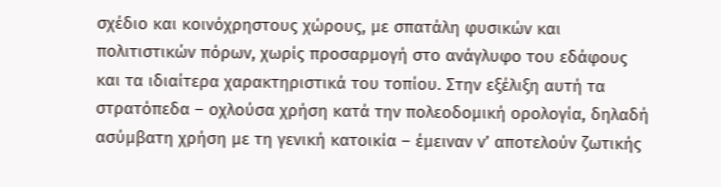σχέδιο και κοινόχρηστους χώρους, με σπατάλη φυσικών και πολιτιστικών πόρων, χωρίς προσαρμογή στο ανάγλυφο του εδάφους και τα ιδιαίτερα χαρακτηριστικά του τοπίου. Στην εξέλιξη αυτή τα στρατόπεδα – οχλούσα χρήση κατά την πολεοδομική ορολογία, δηλαδή ασύμβατη χρήση με τη γενική κατοικία – έμειναν ν’ αποτελούν ζωτικής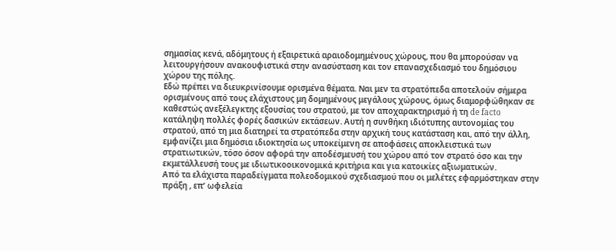σημασίας κενά, αδόμητους ή εξαιρετικά αραιοδομημένους χώρους, που θα μπορούσαν να λειτουργήσουν ανακουφιστικά στην ανασύσταση και τον επανασχεδιασμό του δημόσιου χώρου της πόλης.
Εδώ πρέπει να διευκρινίσουμε ορισμένα θέματα. Ναι μεν τα στρατόπεδα αποτελούν σήμερα ορισμένους από τους ελάχιστους μη δομημένους μεγάλους χώρους, όμως διαμορφώθηκαν σε καθεστώς ανεξέλεγκτης εξουσίας του στρατού, με τον αποχαρακτηρισμό ή τη de facto κατάληψη πολλές φορές δασικών εκτάσεων. Αυτή η συνθήκη ιδιότυπης αυτονομίας του στρατού, από τη μια διατηρεί τα στρατόπεδα στην αρχική τους κατάσταση και, από την άλλη, εμφανίζει μια δημόσια ιδιοκτησία ως υποκείμενη σε αποφάσεις αποκλειστικά των στρατιωτικών, τόσο όσον αφορά την αποδέσμευσή του χώρου από τον στρατό όσο και την εκμετάλλευσή τους με ιδιωτικοοικονομικά κριτήρια και για κατοικίες αξιωματικών.
Από τα ελάχιστα παραδείγματα πολεοδομικού σχεδιασμού που οι μελέτες εφαρμόστηκαν στην πράξη , επ’ ωφελεία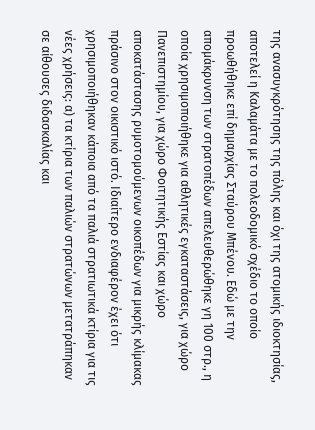της ανασυγκρότησης της πόλης και όχι της ατομικής ιδιοκτησίας, αποτελεί η Καλαμάτα με το πολεοδομικό σχέδιο το οποίο προωθήθηκε επί δημαρχίας Σταύρου Μπένου. Εδώ με την απομάκρυνση των στρατοπέδων απελευθερώθηκε γη 100 στρ., η οποία χρησιμοποιήθηκε για αθλητικές εγκαταστάσεις, για χώρο Πανεπιστημίου, για χώρο Φοιτητικής Εστίας και χώρο αποκατάστασης ρυμοτομούμενων οικοπέδων για μικρής κλίμακας πράσινο στον οικιστικό ιστό. Ιδιαίτερο ενδιαφέρον έχει ότι χρησιμοποιήθηκαν κάποια από τα παλιά στρατιωτικά κτίρια για τις νέες χρήσεις: α) τα κτίρια των παλιών στρατώνων μετατράπηκαν σε αίθουσες διδασκαλίας και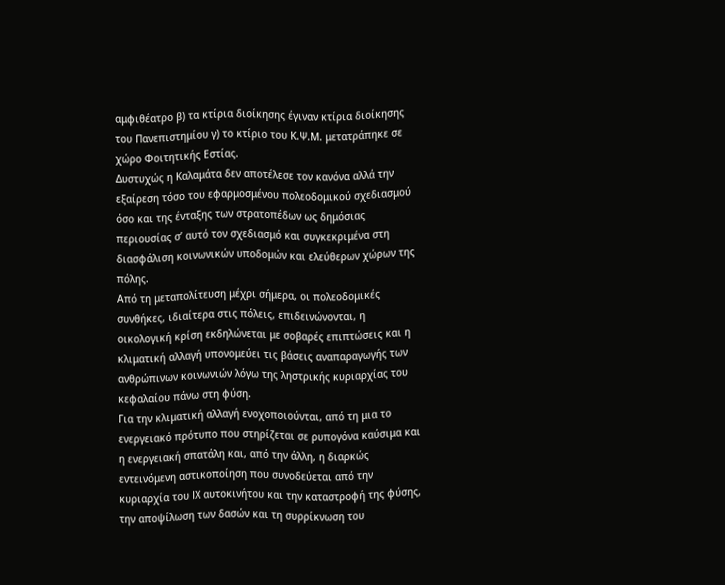αμφιθέατρο β) τα κτίρια διοίκησης έγιναν κτίρια διοίκησης του Πανεπιστημίου γ) το κτίριο του Κ.Ψ.Μ. μετατράπηκε σε χώρο Φοιτητικής Εστίας.
Δυστυχώς η Καλαμάτα δεν αποτέλεσε τον κανόνα αλλά την εξαίρεση τόσο του εφαρμοσμένου πολεοδομικού σχεδιασμού όσο και της ένταξης των στρατοπέδων ως δημόσιας περιουσίας σ’ αυτό τον σχεδιασμό και συγκεκριμένα στη διασφάλιση κοινωνικών υποδομών και ελεύθερων χώρων της πόλης.
Από τη μεταπολίτευση μέχρι σήμερα, οι πολεοδομικές συνθήκες, ιδιαίτερα στις πόλεις, επιδεινώνονται, η οικολογική κρίση εκδηλώνεται με σοβαρές επιπτώσεις και η κλιματική αλλαγή υπονομεύει τις βάσεις αναπαραγωγής των ανθρώπινων κοινωνιών λόγω της ληστρικής κυριαρχίας του κεφαλαίου πάνω στη φύση.
Για την κλιματική αλλαγή ενοχοποιούνται, από τη μια το ενεργειακό πρότυπο που στηρίζεται σε ρυπογόνα καύσιμα και η ενεργειακή σπατάλη και, από την άλλη, η διαρκώς εντεινόμενη αστικοποίηση που συνοδεύεται από την κυριαρχία του IX αυτοκινήτου και την καταστροφή της φύσης, την αποψίλωση των δασών και τη συρρίκνωση του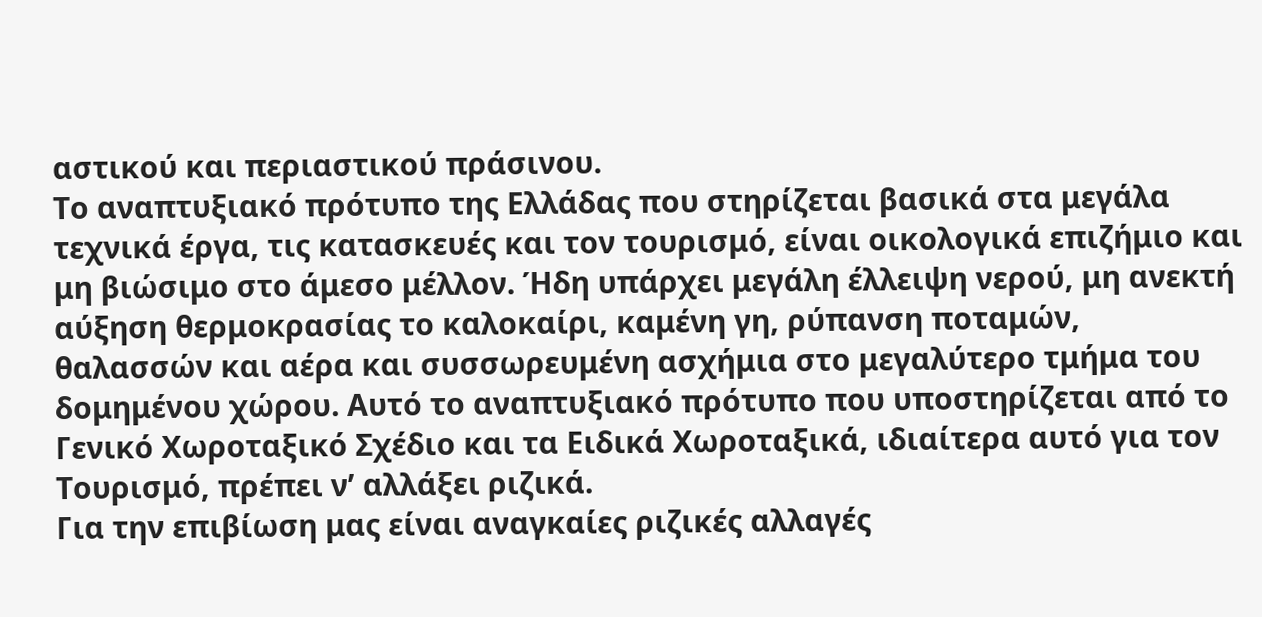αστικού και περιαστικού πράσινου.
Το αναπτυξιακό πρότυπο της Ελλάδας που στηρίζεται βασικά στα μεγάλα τεχνικά έργα, τις κατασκευές και τον τουρισμό, είναι οικολογικά επιζήμιο και μη βιώσιμο στο άμεσο μέλλον. Ήδη υπάρχει μεγάλη έλλειψη νερού, μη ανεκτή αύξηση θερμοκρασίας το καλοκαίρι, καμένη γη, ρύπανση ποταμών, θαλασσών και αέρα και συσσωρευμένη ασχήμια στο μεγαλύτερο τμήμα του δομημένου χώρου. Αυτό το αναπτυξιακό πρότυπο που υποστηρίζεται από το Γενικό Χωροταξικό Σχέδιο και τα Ειδικά Χωροταξικά, ιδιαίτερα αυτό για τον Τουρισμό, πρέπει ν’ αλλάξει ριζικά.
Για την επιβίωση μας είναι αναγκαίες ριζικές αλλαγές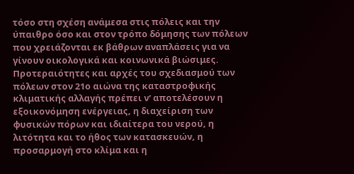τόσο στη σχέση ανάμεσα στις πόλεις και την ύπαιθρο όσο και στον τρόπο δόμησης των πόλεων που χρειάζονται εκ βάθρων αναπλάσεις για να γίνουν οικολογικά και κοινωνικά βιώσιμες.
Προτεραιότητες και αρχές του σχεδιασμού των πόλεων στον 21ο αιώνα της καταστροφικής κλιματικής αλλαγής πρέπει ν’ αποτελέσουν η εξοικονόμηση ενέργειας, η διαχείριση των φυσικών πόρων και ιδιαίτερα του νερού, η λιτότητα και το ήθος των κατασκευών, η προσαρμογή στο κλίμα και η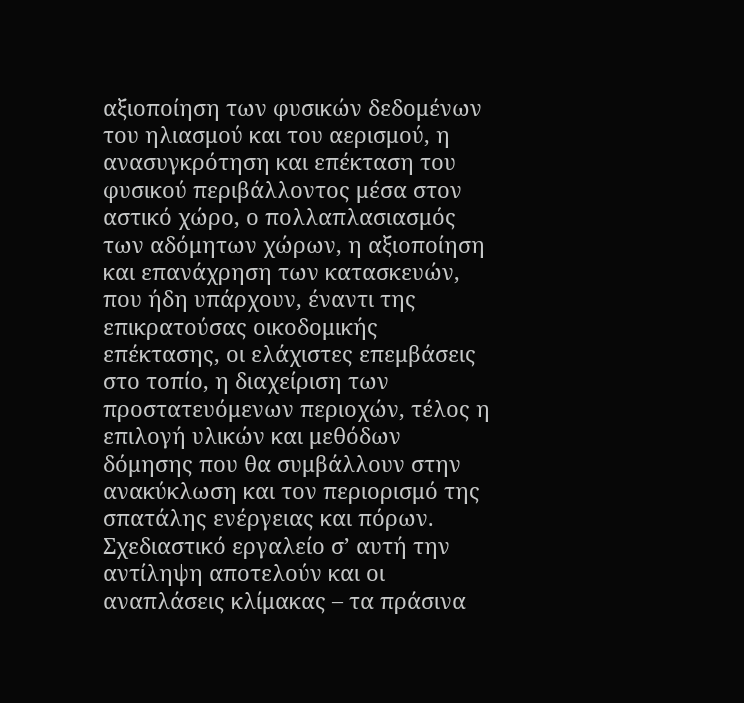αξιοποίηση των φυσικών δεδομένων του ηλιασμού και του αερισμού, η ανασυγκρότηση και επέκταση του φυσικού περιβάλλοντος μέσα στον αστικό χώρο, ο πολλαπλασιασμός των αδόμητων χώρων, η αξιοποίηση και επανάχρηση των κατασκευών, που ήδη υπάρχουν, έναντι της επικρατούσας οικοδομικής επέκτασης, οι ελάχιστες επεμβάσεις στο τοπίο, η διαχείριση των προστατευόμενων περιοχών, τέλος η επιλογή υλικών και μεθόδων δόμησης που θα συμβάλλουν στην ανακύκλωση και τον περιορισμό της σπατάλης ενέργειας και πόρων. Σχεδιαστικό εργαλείο σ’ αυτή την αντίληψη αποτελούν και οι αναπλάσεις κλίμακας – τα πράσινα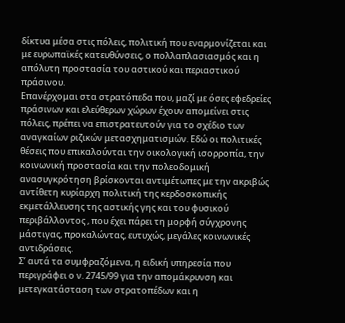δίκτυα μέσα στις πόλεις, πολιτική που εναρμονίζεται και με ευρωπαϊκές κατευθύνσεις, ο πολλαπλασιασμός και η απόλυτη προστασία του αστικού και περιαστικού πράσινου.
Επανέρχομαι στα στρατόπεδα που, μαζί με όσες εφεδρείες πράσινων και ελεύθερων χώρων έχουν απομείνει στις πόλεις, πρέπει να επιστρατευτούν για το σχέδιο των αναγκαίων ριζικών μετασχηματισμών. Εδώ οι πολιτικές θέσεις που επικαλούνται την οικολογική ισορροπία, την κοινωνική προστασία και την πολεοδομική ανασυγκρότηση βρίσκονται αντιμέτωπες με την ακριβώς αντίθετη κυρίαρχη πολιτική της κερδοσκοπικής εκμετάλλευσης της αστικής γης και του φυσικού περιβάλλοντος , που έχει πάρει τη μορφή σύγχρονης μάστιγας, προκαλώντας, ευτυχώς, μεγάλες κοινωνικές αντιδράσεις.
Σ’ αυτά τα συμφραζόμενα, η ειδική υπηρεσία που περιγράφει ο ν. 2745/99 για την απομάκρυνση και μετεγκατάσταση των στρατοπέδων και η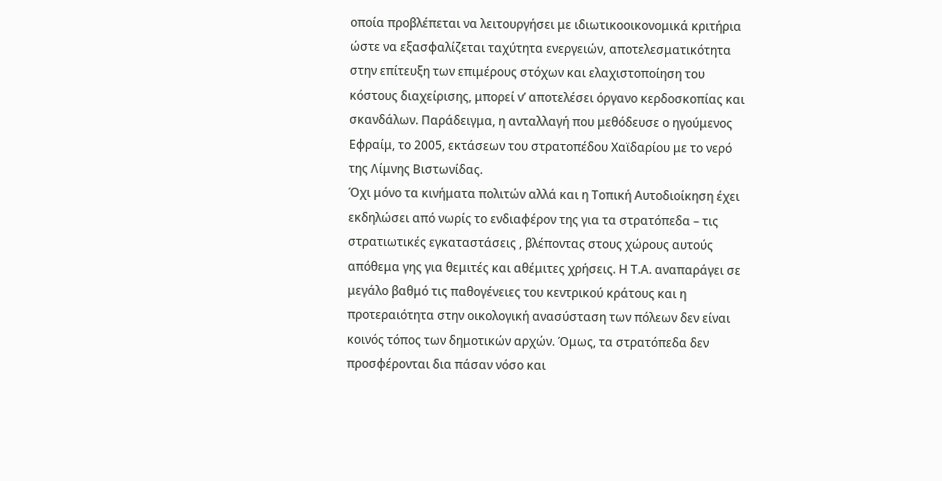οποία προβλέπεται να λειτουργήσει με ιδιωτικοοικονομικά κριτήρια ώστε να εξασφαλίζεται ταχύτητα ενεργειών, αποτελεσματικότητα στην επίτευξη των επιμέρους στόχων και ελαχιστοποίηση του κόστους διαχείρισης, μπορεί ν’ αποτελέσει όργανο κερδοσκοπίας και σκανδάλων. Παράδειγμα, η ανταλλαγή που μεθόδευσε ο ηγούμενος Εφραίμ, το 2005, εκτάσεων του στρατοπέδου Χαϊδαρίου με το νερό της Λίμνης Βιστωνίδας.
Όχι μόνο τα κινήματα πολιτών αλλά και η Τοπική Αυτοδιοίκηση έχει εκδηλώσει από νωρίς το ενδιαφέρον της για τα στρατόπεδα – τις στρατιωτικές εγκαταστάσεις , βλέποντας στους χώρους αυτούς απόθεμα γης για θεμιτές και αθέμιτες χρήσεις. Η Τ.Α. αναπαράγει σε μεγάλο βαθμό τις παθογένειες του κεντρικού κράτους και η προτεραιότητα στην οικολογική ανασύσταση των πόλεων δεν είναι κοινός τόπος των δημοτικών αρχών. Όμως, τα στρατόπεδα δεν προσφέρονται δια πάσαν νόσο και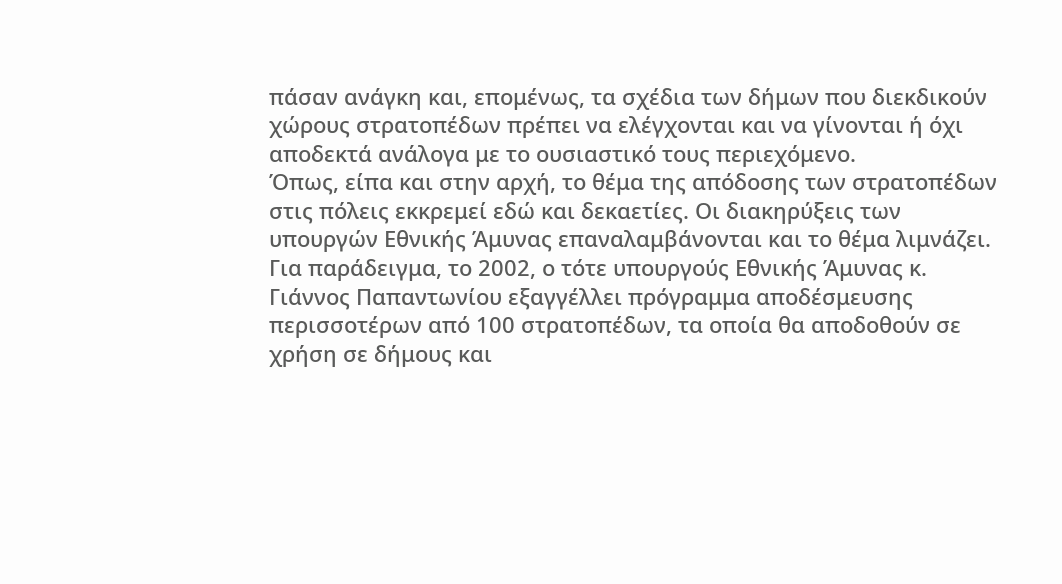πάσαν ανάγκη και, επομένως, τα σχέδια των δήμων που διεκδικούν χώρους στρατοπέδων πρέπει να ελέγχονται και να γίνονται ή όχι αποδεκτά ανάλογα με το ουσιαστικό τους περιεχόμενο.
Όπως, είπα και στην αρχή, το θέμα της απόδοσης των στρατοπέδων στις πόλεις εκκρεμεί εδώ και δεκαετίες. Οι διακηρύξεις των υπουργών Εθνικής Άμυνας επαναλαμβάνονται και το θέμα λιμνάζει.
Για παράδειγμα, το 2002, ο τότε υπουργούς Εθνικής Άμυνας κ. Γιάννος Παπαντωνίου εξαγγέλλει πρόγραμμα αποδέσμευσης περισσοτέρων από 100 στρατοπέδων, τα οποία θα αποδοθούν σε χρήση σε δήμους και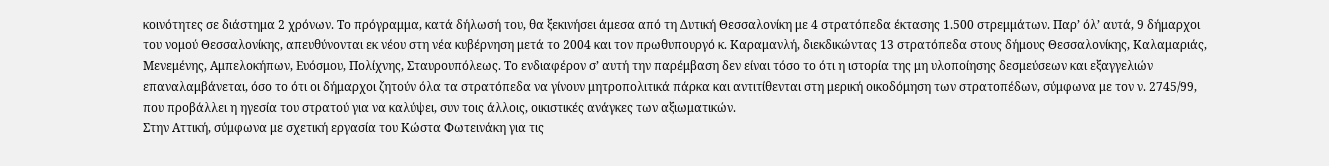κοινότητες σε διάστημα 2 χρόνων. Το πρόγραμμα, κατά δήλωσή του, θα ξεκινήσει άμεσα από τη Δυτική Θεσσαλονίκη με 4 στρατόπεδα έκτασης 1.500 στρεμμάτων. Παρ’ όλ’ αυτά, 9 δήμαρχοι του νομού Θεσσαλονίκης, απευθύνονται εκ νέου στη νέα κυβέρνηση μετά το 2004 και τον πρωθυπουργό κ. Καραμανλή, διεκδικώντας 13 στρατόπεδα στους δήμους Θεσσαλονίκης, Καλαμαριάς, Μενεμένης, Αμπελοκήπων, Ευόσμου, Πολίχνης, Σταυρουπόλεως. Το ενδιαφέρον σ’ αυτή την παρέμβαση δεν είναι τόσο το ότι η ιστορία της μη υλοποίησης δεσμεύσεων και εξαγγελιών επαναλαμβάνεται, όσο το ότι οι δήμαρχοι ζητούν όλα τα στρατόπεδα να γίνουν μητροπολιτικά πάρκα και αντιτίθενται στη μερική οικοδόμηση των στρατοπέδων, σύμφωνα με τον ν. 2745/99, που προβάλλει η ηγεσία του στρατού για να καλύψει, συν τοις άλλοις, οικιστικές ανάγκες των αξιωματικών.
Στην Αττική, σύμφωνα με σχετική εργασία του Κώστα Φωτεινάκη για τις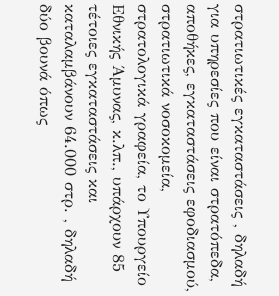στρατιωτικές εγκαταστάσεις , δηλαδή για υπηρεσίες που είναι στρατόπεδα, αποθήκες, εγκαταστάσεις εφοδιασμού, στρατιωτικά νοσοκομεία, στρατολογικά γραφεία, το Υπουργείο Εθνικής Άμυνας, κ.λπ., υπάρχουν 85 τέτοιες εγκαταστάσεις και καταλαμβάνουν 64.000 στρ. , δηλαδή δύο βουνά όπως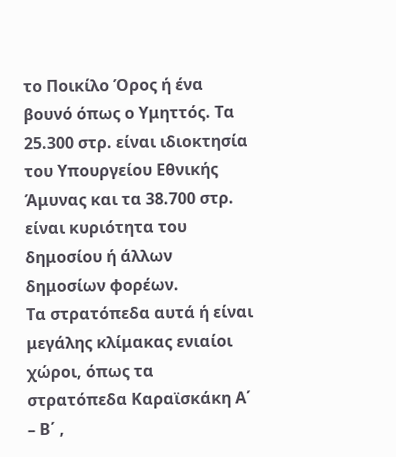το Ποικίλο Όρος ή ένα βουνό όπως ο Υμηττός. Τα 25.300 στρ. είναι ιδιοκτησία του Υπουργείου Εθνικής Άμυνας και τα 38.700 στρ. είναι κυριότητα του δημοσίου ή άλλων δημοσίων φορέων.
Τα στρατόπεδα αυτά ή είναι μεγάλης κλίμακας ενιαίοι χώροι, όπως τα στρατόπεδα Καραϊσκάκη Α΄ – Β΄ ,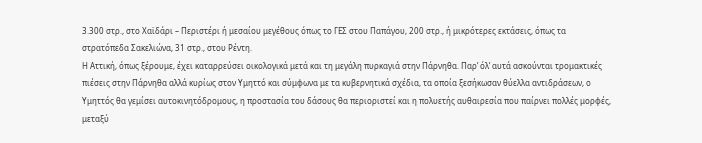3.300 στρ., στο Χαϊδάρι – Περιστέρι ή μεσαίου μεγέθους όπως το ΓΕΣ στου Παπάγου, 200 στρ., ή μικρότερες εκτάσεις, όπως τα στρατόπεδα Σακελιώνα, 31 στρ., στου Ρέντη.
Η Αττική, όπως ξέρουμε, έχει καταρρεύσει οικολογικά μετά και τη μεγάλη πυρκαγιά στην Πάρνηθα. Παρ’ όλ’ αυτά ασκούνται τρομακτικές πιέσεις στην Πάρνηθα αλλά κυρίως στον Υμηττό και σύμφωνα με τα κυβερνητικά σχέδια, τα οποία ξεσήκωσαν θύελλα αντιδράσεων, ο Υμηττός θα γεμίσει αυτοκινητόδρομους, η προστασία του δάσους θα περιοριστεί και η πολυετής αυθαιρεσία που παίρνει πολλές μορφές, μεταξύ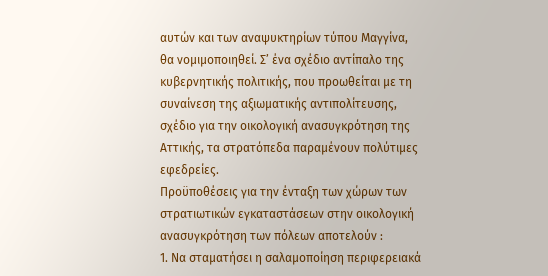αυτών και των αναψυκτηρίων τύπου Μαγγίνα, θα νομιμοποιηθεί. Σ’ ένα σχέδιο αντίπαλο της κυβερνητικής πολιτικής, που προωθείται με τη συναίνεση της αξιωματικής αντιπολίτευσης, σχέδιο για την οικολογική ανασυγκρότηση της Αττικής, τα στρατόπεδα παραμένουν πολύτιμες εφεδρείες.
Προϋποθέσεις για την ένταξη των χώρων των στρατιωτικών εγκαταστάσεων στην οικολογική ανασυγκρότηση των πόλεων αποτελούν :
1. Να σταματήσει η σαλαμοποίηση περιφερειακά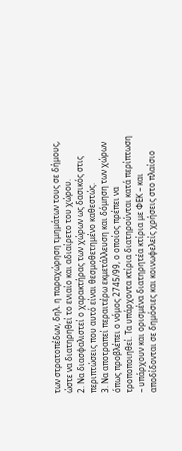των στρατοπέδων, δηλ. η παραχώρηση τμημάτων τους σε δήμους, ώστε να διατηρηθεί το ενιαίο και αδιαίρετο του χώρου.
2. Να διασφαλιστεί ο χαρακτήρας των χώρων ως δασικός στις περιπτώσεις που αυτό είναι θεσμοθετημένο καθεστώς.
3. Να αποτραπεί περαιτέρω εκμετάλλευση και δόμηση των χώρων όπως προβλέπει ο νόμος 2745/99, ο οποίος πρέπει να τροποποιηθεί. Τα υπάρχοντα κτίρια διατηρούνται κατά περίπτωση – υπάρχουν και ορισμένα διατηρητέα κτίρια με ΦΕΚ – και αποδίδονται σε δημόσιες και κοινωφελείς χρήσεις στο πλαίσιο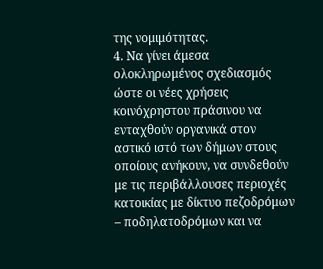της νομιμότητας.
4. Να γίνει άμεσα ολοκληρωμένος σχεδιασμός ώστε οι νέες χρήσεις κοινόχρηστου πράσινου να ενταχθούν οργανικά στον αστικό ιστό των δήμων στους οποίους ανήκουν, να συνδεθούν με τις περιβάλλουσες περιοχές κατοικίας με δίκτυο πεζοδρόμων – ποδηλατοδρόμων και να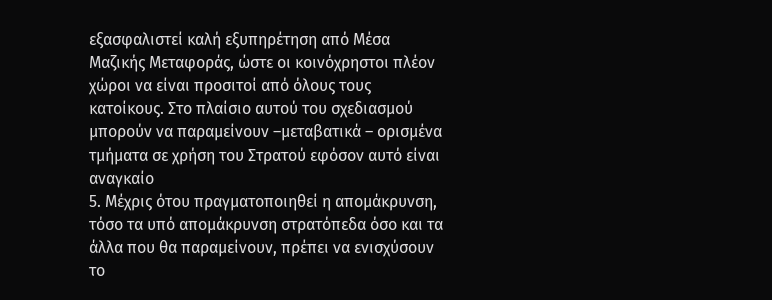εξασφαλιστεί καλή εξυπηρέτηση από Μέσα Μαζικής Μεταφοράς, ώστε οι κοινόχρηστοι πλέον χώροι να είναι προσιτοί από όλους τους κατοίκους. Στο πλαίσιο αυτού του σχεδιασμού μπορούν να παραμείνουν –μεταβατικά – ορισμένα τμήματα σε χρήση του Στρατού εφόσον αυτό είναι αναγκαίο
5. Μέχρις ότου πραγματοποιηθεί η απομάκρυνση, τόσο τα υπό απομάκρυνση στρατόπεδα όσο και τα άλλα που θα παραμείνουν, πρέπει να ενισχύσουν το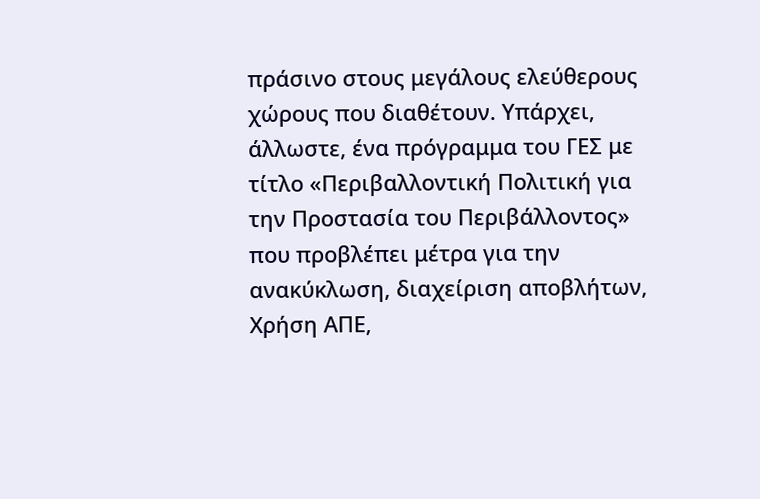πράσινο στους μεγάλους ελεύθερους χώρους που διαθέτουν. Υπάρχει, άλλωστε, ένα πρόγραμμα του ΓΕΣ με τίτλο «Περιβαλλοντική Πολιτική για την Προστασία του Περιβάλλοντος» που προβλέπει μέτρα για την ανακύκλωση, διαχείριση αποβλήτων, Χρήση ΑΠΕ,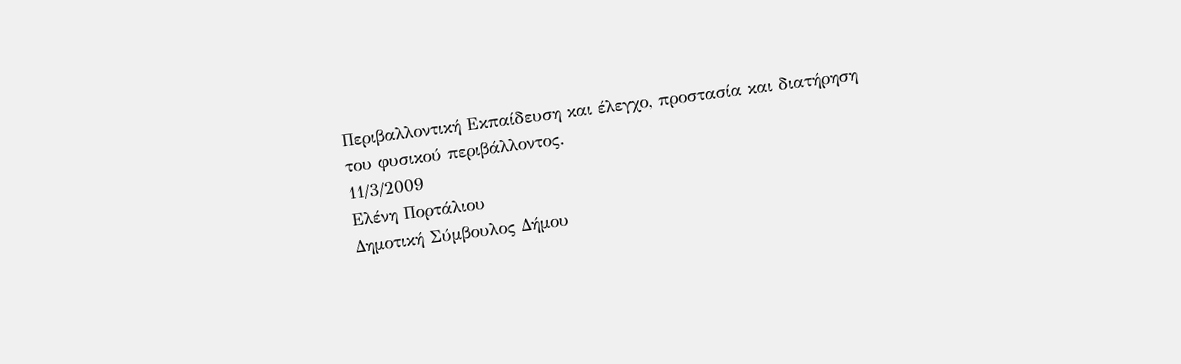Περιβαλλοντική Εκπαίδευση και έλεγχο, προστασία και διατήρηση του φυσικού περιβάλλοντος.
11/3/2009
Ελένη Πορτάλιου
Δημοτική Σύμβουλος Δήμου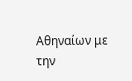Αθηναίων με την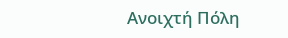Ανοιχτή Πόλη